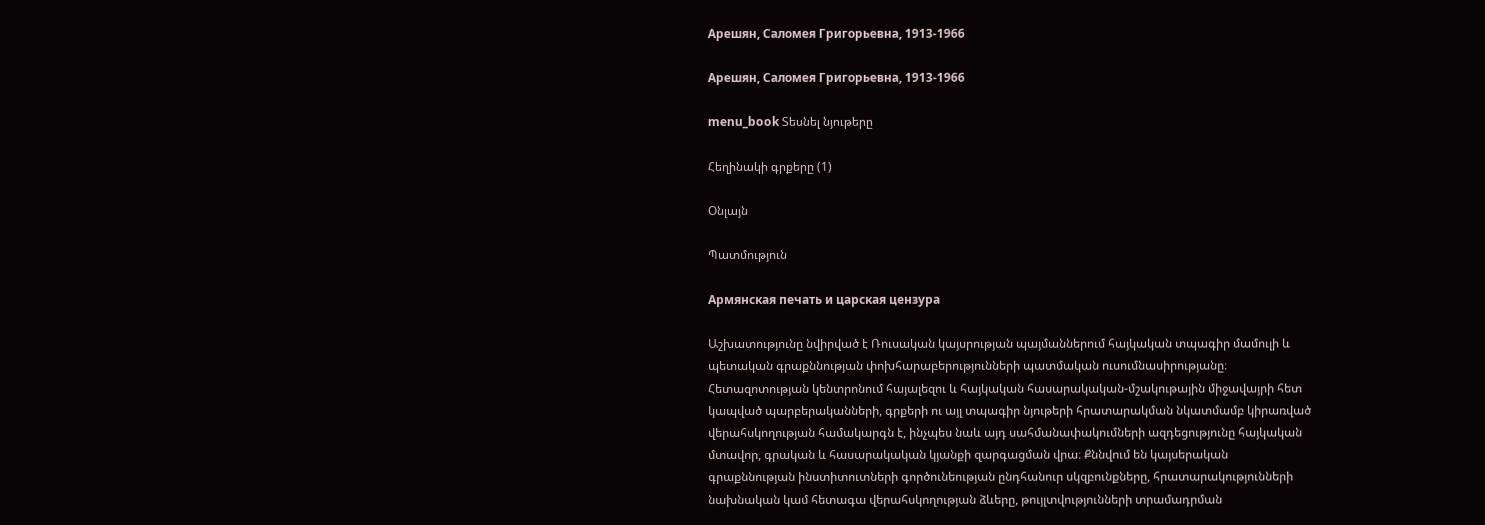Арешян, Саломея Григорьевна, 1913-1966

Арешян, Саломея Григорьевна, 1913-1966

menu_book Տեսնել նյութերը

Հեղինակի գրքերը (1)

Օնլայն

Պատմություն

Армянская печать и царская цензура

Աշխատությունը նվիրված է Ռուսական կայսրության պայմաններում հայկական տպագիր մամուլի և պետական գրաքննության փոխհարաբերությունների պատմական ուսումնասիրությանը։ Հետազոտության կենտրոնում հայալեզու և հայկական հասարակական-մշակութային միջավայրի հետ կապված պարբերականների, գրքերի ու այլ տպագիր նյութերի հրատարակման նկատմամբ կիրառված վերահսկողության համակարգն է, ինչպես նաև այդ սահմանափակումների ազդեցությունը հայկական մտավոր, գրական և հասարակական կյանքի զարգացման վրա։ Քննվում են կայսերական գրաքննության ինստիտուտների գործունեության ընդհանուր սկզբունքները, հրատարակությունների նախնական կամ հետագա վերահսկողության ձևերը, թույլտվությունների տրամադրման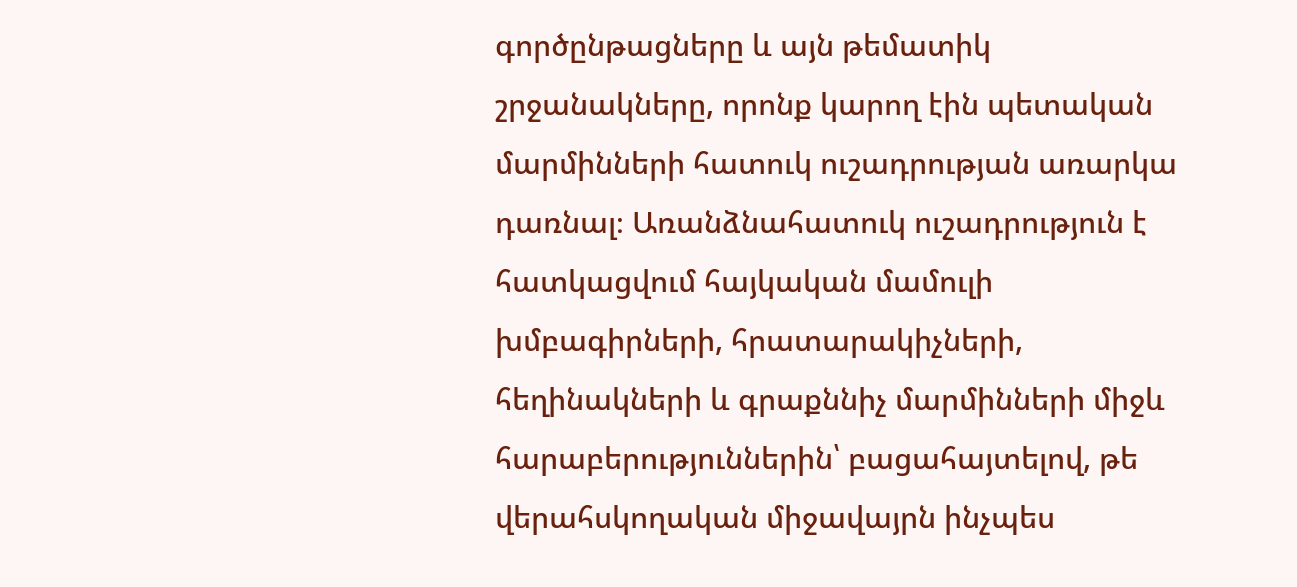գործընթացները և այն թեմատիկ շրջանակները, որոնք կարող էին պետական մարմինների հատուկ ուշադրության առարկա դառնալ։ Առանձնահատուկ ուշադրություն է հատկացվում հայկական մամուլի խմբագիրների, հրատարակիչների, հեղինակների և գրաքննիչ մարմինների միջև հարաբերություններին՝ բացահայտելով, թե վերահսկողական միջավայրն ինչպես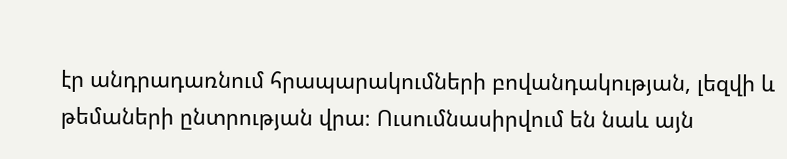էր անդրադառնում հրապարակումների բովանդակության, լեզվի և թեմաների ընտրության վրա։ Ուսումնասիրվում են նաև այն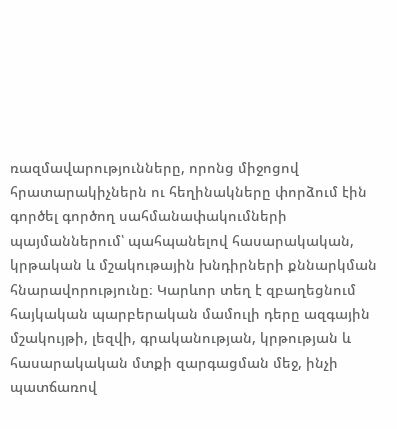ռազմավարությունները, որոնց միջոցով հրատարակիչներն ու հեղինակները փորձում էին գործել գործող սահմանափակումների պայմաններում՝ պահպանելով հասարակական, կրթական և մշակութային խնդիրների քննարկման հնարավորությունը։ Կարևոր տեղ է զբաղեցնում հայկական պարբերական մամուլի դերը ազգային մշակույթի, լեզվի, գրականության, կրթության և հասարակական մտքի զարգացման մեջ, ինչի պատճառով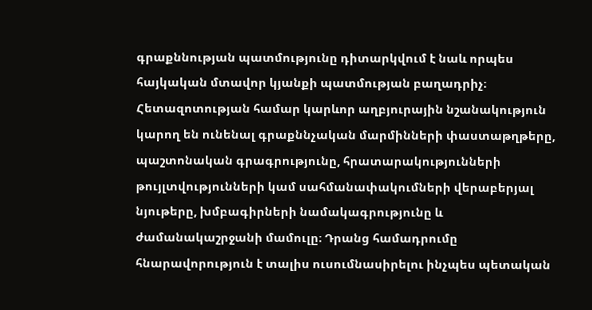գրաքննության պատմությունը դիտարկվում է նաև որպես հայկական մտավոր կյանքի պատմության բաղադրիչ։ Հետազոտության համար կարևոր աղբյուրային նշանակություն կարող են ունենալ գրաքննչական մարմինների փաստաթղթերը, պաշտոնական գրագրությունը, հրատարակությունների թույլտվությունների կամ սահմանափակումների վերաբերյալ նյութերը, խմբագիրների նամակագրությունը և ժամանակաշրջանի մամուլը։ Դրանց համադրումը հնարավորություն է տալիս ուսումնասիրելու ինչպես պետական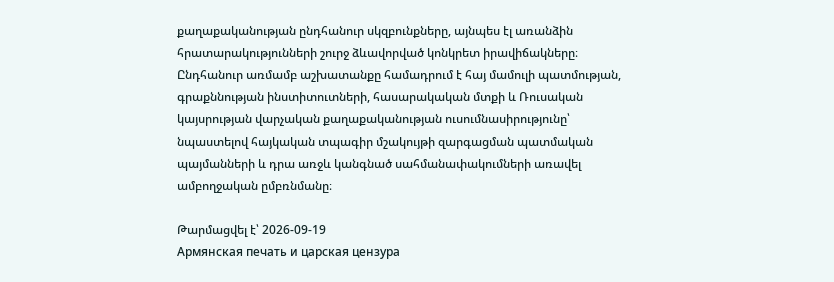քաղաքականության ընդհանուր սկզբունքները, այնպես էլ առանձին հրատարակությունների շուրջ ձևավորված կոնկրետ իրավիճակները։ Ընդհանուր առմամբ աշխատանքը համադրում է հայ մամուլի պատմության, գրաքննության ինստիտուտների, հասարակական մտքի և Ռուսական կայսրության վարչական քաղաքականության ուսումնասիրությունը՝ նպաստելով հայկական տպագիր մշակույթի զարգացման պատմական պայմանների և դրա առջև կանգնած սահմանափակումների առավել ամբողջական ըմբռնմանը։

Թարմացվել է՝ 2026-09-19
Армянская печать и царская цензура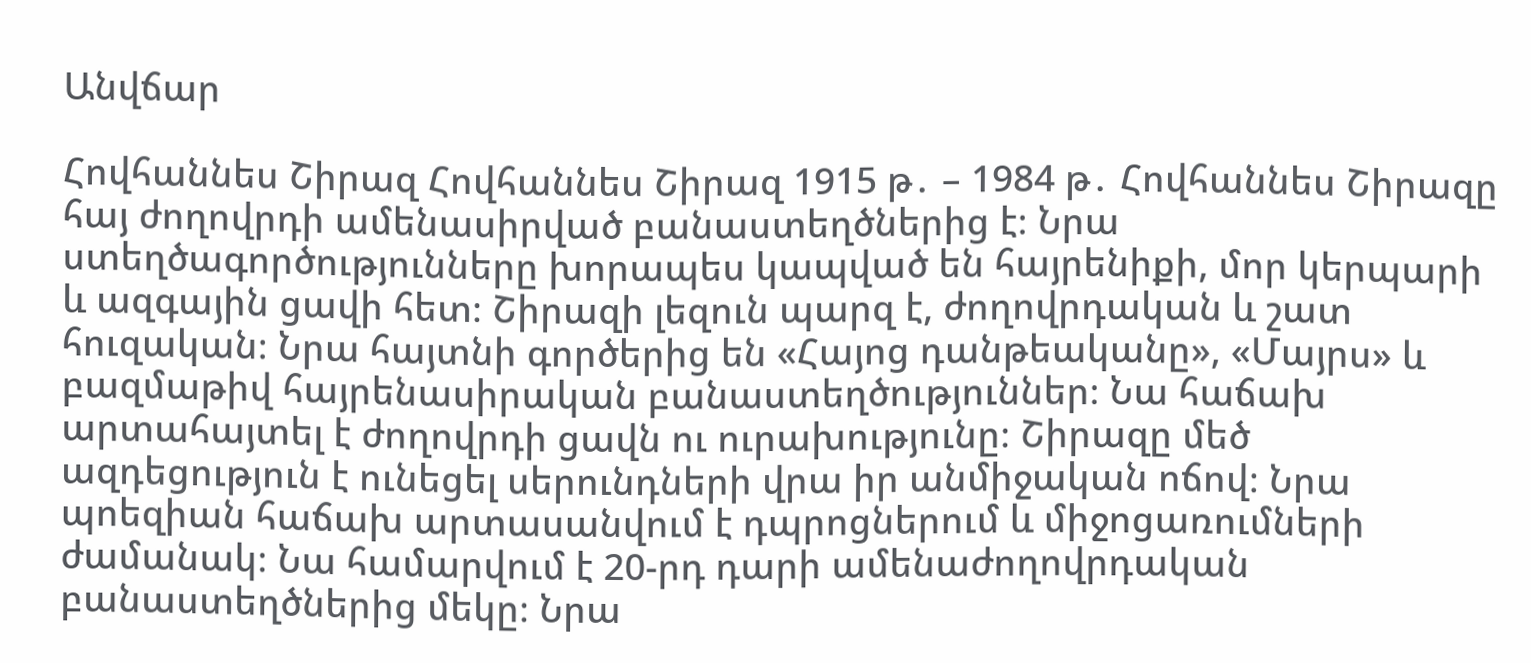Անվճար

Հովհաննես Շիրազ Հովհաննես Շիրազ 1915 թ․ – 1984 թ․ Հովհաննես Շիրազը հայ ժողովրդի ամենասիրված բանաստեղծներից է։ Նրա ստեղծագործությունները խորապես կապված են հայրենիքի, մոր կերպարի և ազգային ցավի հետ։ Շիրազի լեզուն պարզ է, ժողովրդական և շատ հուզական։ Նրա հայտնի գործերից են «Հայոց դանթեականը», «Մայրս» և բազմաթիվ հայրենասիրական բանաստեղծություններ։ Նա հաճախ արտահայտել է ժողովրդի ցավն ու ուրախությունը։ Շիրազը մեծ ազդեցություն է ունեցել սերունդների վրա իր անմիջական ոճով։ Նրա պոեզիան հաճախ արտասանվում է դպրոցներում և միջոցառումների ժամանակ։ Նա համարվում է 20-րդ դարի ամենաժողովրդական բանաստեղծներից մեկը։ Նրա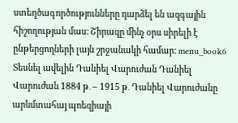ստեղծագործությունները դարձել են ազգային հիշողության մաս։ Շիրազը մինչ օրս սիրելի է ընթերցողների լայն շրջանակի համար։ menu_book6 Տեսնել ավելին Դանիել Վարուժան Դանիել Վարուժան 1884 թ․ – 1915 թ․ Դանիել Վարուժանը արևմտահայ պոեզիայի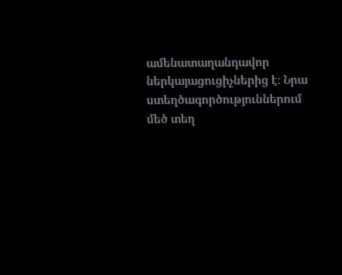ամենատաղանդավոր ներկայացուցիչներից է։ Նրա ստեղծագործություններում մեծ տեղ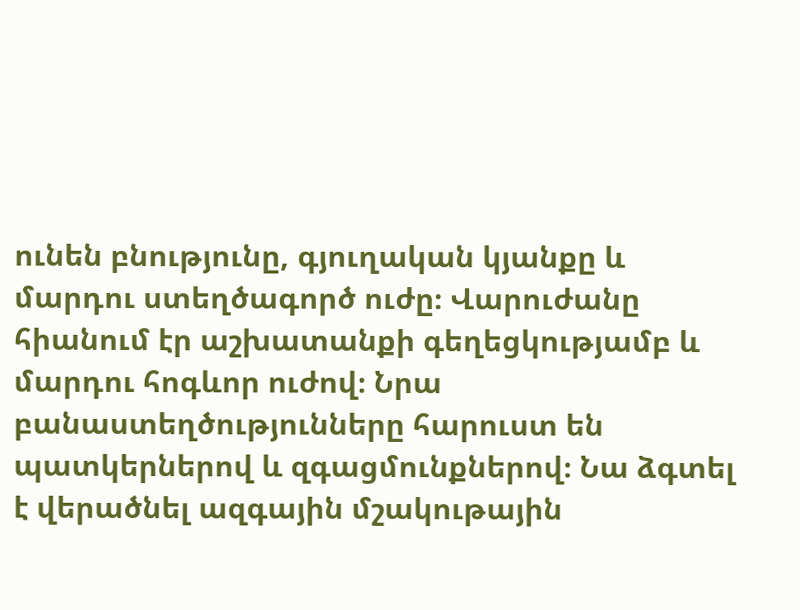ունեն բնությունը, գյուղական կյանքը և մարդու ստեղծագործ ուժը։ Վարուժանը հիանում էր աշխատանքի գեղեցկությամբ և մարդու հոգևոր ուժով։ Նրա բանաստեղծությունները հարուստ են պատկերներով և զգացմունքներով։ Նա ձգտել է վերածնել ազգային մշակութային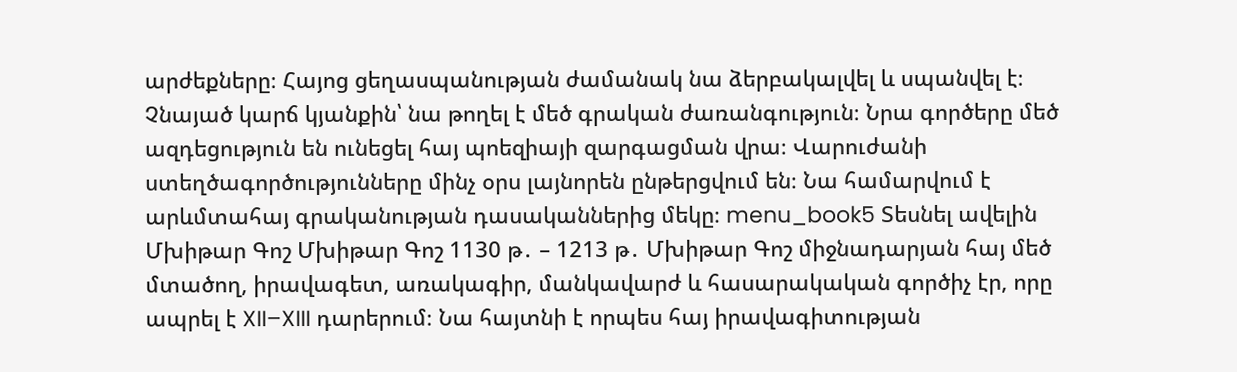արժեքները։ Հայոց ցեղասպանության ժամանակ նա ձերբակալվել և սպանվել է։ Չնայած կարճ կյանքին՝ նա թողել է մեծ գրական ժառանգություն։ Նրա գործերը մեծ ազդեցություն են ունեցել հայ պոեզիայի զարգացման վրա։ Վարուժանի ստեղծագործությունները մինչ օրս լայնորեն ընթերցվում են։ Նա համարվում է արևմտահայ գրականության դասականներից մեկը։ menu_book5 Տեսնել ավելին Մխիթար Գոշ Մխիթար Գոշ 1130 թ․ – 1213 թ․ Մխիթար Գոշ միջնադարյան հայ մեծ մտածող, իրավագետ, առակագիր, մանկավարժ և հասարակական գործիչ էր, որը ապրել է XII–XIII դարերում։ Նա հայտնի է որպես հայ իրավագիտության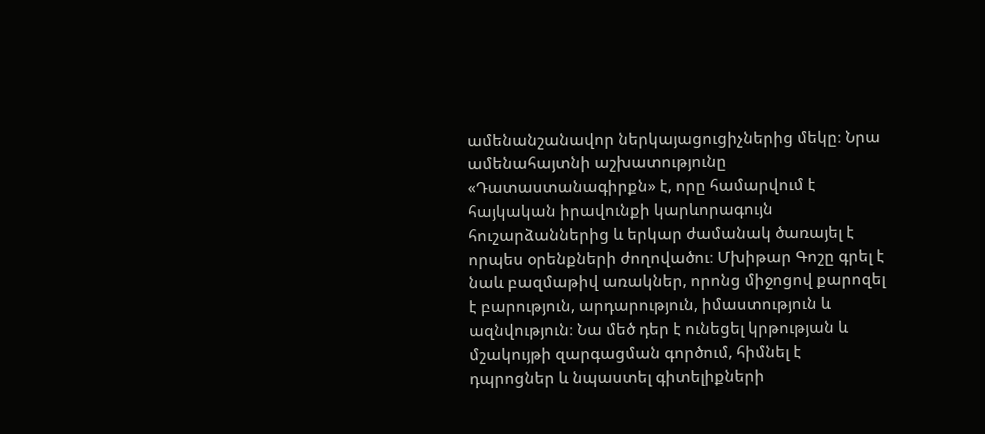ամենանշանավոր ներկայացուցիչներից մեկը։ Նրա ամենահայտնի աշխատությունը «Դատաստանագիրքն» է, որը համարվում է հայկական իրավունքի կարևորագույն հուշարձաններից և երկար ժամանակ ծառայել է որպես օրենքների ժողովածու։ Մխիթար Գոշը գրել է նաև բազմաթիվ առակներ, որոնց միջոցով քարոզել է բարություն, արդարություն, իմաստություն և ազնվություն։ Նա մեծ դեր է ունեցել կրթության և մշակույթի զարգացման գործում, հիմնել է դպրոցներ և նպաստել գիտելիքների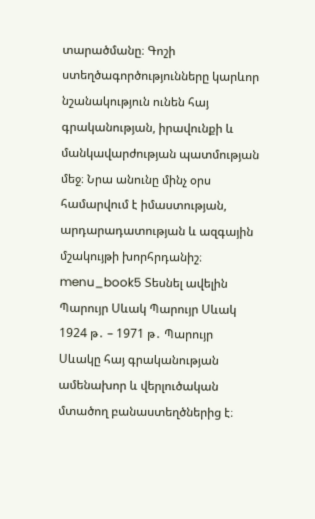տարածմանը։ Գոշի ստեղծագործությունները կարևոր նշանակություն ունեն հայ գրականության, իրավունքի և մանկավարժության պատմության մեջ։ Նրա անունը մինչ օրս համարվում է իմաստության, արդարադատության և ազգային մշակույթի խորհրդանիշ։ menu_book5 Տեսնել ավելին Պարույր Սևակ Պարույր Սևակ 1924 թ․ – 1971 թ․ Պարույր Սևակը հայ գրականության ամենախոր և վերլուծական մտածող բանաստեղծներից է։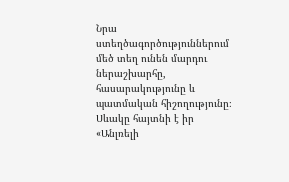Նրա ստեղծագործություններում մեծ տեղ ունեն մարդու ներաշխարհը, հասարակությունը և պատմական հիշողությունը։ Սևակը հայտնի է իր «Անլռելի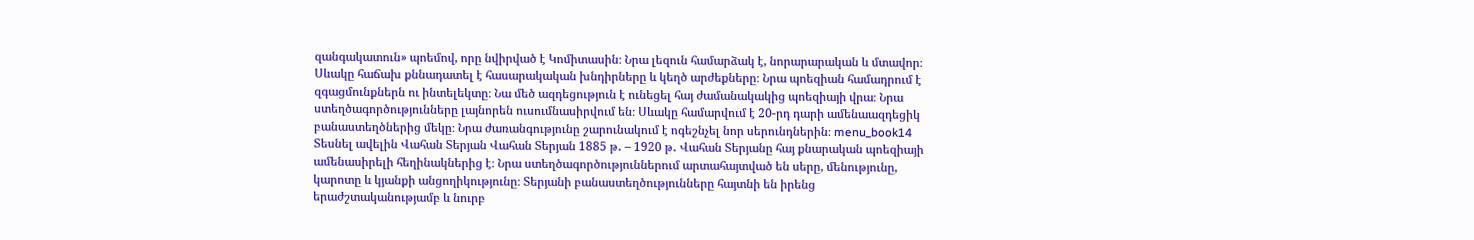զանգակատուն» պոեմով, որը նվիրված է Կոմիտասին։ Նրա լեզուն համարձակ է, նորարարական և մտավոր։ Սևակը հաճախ քննադատել է հասարակական խնդիրները և կեղծ արժեքները։ Նրա պոեզիան համադրում է զգացմունքներն ու ինտելեկտը։ Նա մեծ ազդեցություն է ունեցել հայ ժամանակակից պոեզիայի վրա։ Նրա ստեղծագործությունները լայնորեն ուսումնասիրվում են։ Սևակը համարվում է 20-րդ դարի ամենաազդեցիկ բանաստեղծներից մեկը։ Նրա ժառանգությունը շարունակում է ոգեշնչել նոր սերունդներին։ menu_book14 Տեսնել ավելին Վահան Տերյան Վահան Տերյան 1885 թ․ – 1920 թ․ Վահան Տերյանը հայ քնարական պոեզիայի ամենասիրելի հեղինակներից է։ Նրա ստեղծագործություններում արտահայտված են սերը, մենությունը, կարոտը և կյանքի անցողիկությունը։ Տերյանի բանաստեղծությունները հայտնի են իրենց երաժշտականությամբ և նուրբ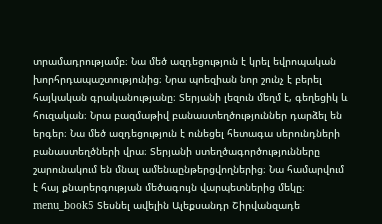տրամադրությամբ։ Նա մեծ ազդեցություն է կրել եվրոպական խորհրդապաշտությունից։ Նրա պոեզիան նոր շունչ է բերել հայկական գրականությանը։ Տերյանի լեզուն մեղմ է, գեղեցիկ և հուզական։ Նրա բազմաթիվ բանաստեղծություններ դարձել են երգեր։ Նա մեծ ազդեցություն է ունեցել հետագա սերունդների բանաստեղծների վրա։ Տերյանի ստեղծագործությունները շարունակում են մնալ ամենաընթերցվողներից։ Նա համարվում է հայ քնարերգության մեծագույն վարպետներից մեկը։ menu_book5 Տեսնել ավելին Ալեքսանդր Շիրվանզադե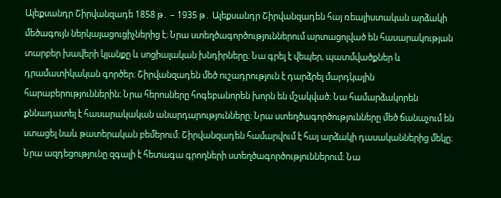Ալեքսանդր Շիրվանզադե 1858 թ․ – 1935 թ․ Ալեքսանդր Շիրվանզադեն հայ ռեալիստական արձակի մեծագույն ներկայացուցիչներից է։ Նրա ստեղծագործություններում արտացոլված են հասարակության տարբեր խավերի կյանքը և սոցիալական խնդիրները։ Նա գրել է վեպեր, պատմվածքներ և դրամատիկական գործեր։ Շիրվանզադեն մեծ ուշադրություն է դարձրել մարդկային հարաբերություններին։ Նրա հերոսները հոգեբանորեն խորն են մշակված։ Նա համարձակորեն քննադատել է հասարակական անարդարությունները։ Նրա ստեղծագործությունները մեծ ճանաչում են ստացել նաև թատերական բեմերում։ Շիրվանզադեն համարվում է հայ արձակի դասականներից մեկը։ Նրա ազդեցությունը զգալի է հետագա գրողների ստեղծագործություններում։ Նա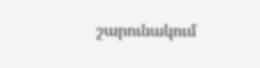շարունակում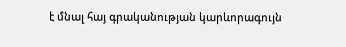է մնալ հայ գրականության կարևորագույն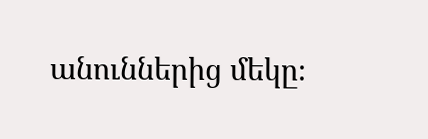անուններից մեկը։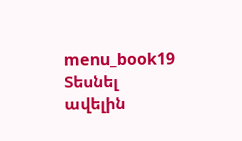menu_book19 Տեսնել ավելին